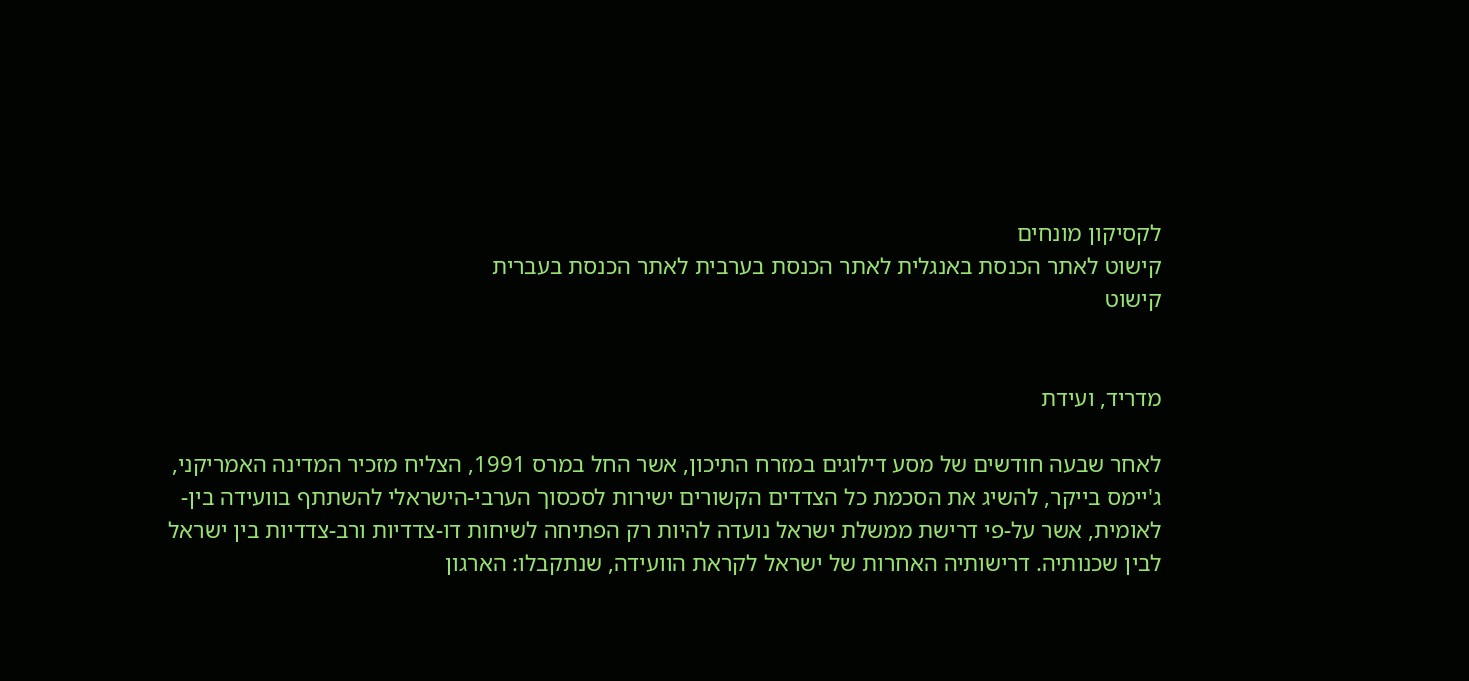לקסיקון מונחים
קישוט לאתר הכנסת באנגלית לאתר הכנסת בערבית לאתר הכנסת בעברית
קישוט


מדריד, ועידת

לאחר שבעה חודשים של מסע דילוגים במזרח התיכון, אשר החל במרס 1991, הצליח מזכיר המדינה האמריקני, ג'יימס בייקר, להשיג את הסכמת כל הצדדים הקשורים ישירות לסכסוך הערבי-הישראלי להשתתף בוועידה בין-לאומית, אשר על-פי דרישת ממשלת ישראל נועדה להיות רק הפתיחה לשיחות דו-צדדיות ורב-צדדיות בין ישראל לבין שכנותיה. דרישותיה האחרות של ישראל לקראת הוועידה, שנתקבלו: הארגון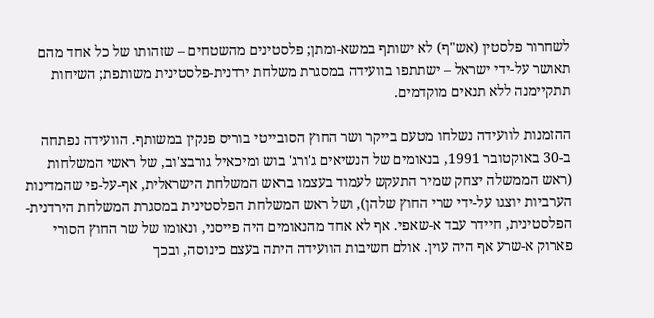לשחרור פלסטין (אש"ף) לא ישותף במשא-ומתן; פלסטינים מהשטחים – שזהותו של כל אחד מהם תאושר על-ידי ישראל – ישתתפו בוועידה במסגרת משלחת ירדנית-פלסטינית משותפת; השיחות תתקיימנה ללא תנאים מוקדמים.

ההזמנות לוועידה נשלחו מטעם בייקר ושר החוץ הסובייטי בוריס פנקין במשותף. הוועידה נפתחה ב-30 באוקטובר 1991, בנאומים של הנשיאים ג'ורג' בוש ומיכאיל גורבצ'וב, של ראשי המשלחות (ראש הממשלה יצחק שמיר התעקש לעמוד בעצמו בראש המשלחת הישראלית, אף-על-פי שהמדינות הערביות יוצגו על-ידי שרי החוץ שלהן), ושל ראש המשלחת הפלסטינית במסגרת המשלחת הירדנית-הפלסטינית, חיידר עבד א-שאפי. אף לא אחד מהנאומים היה פייסני, ונאומו של שר החוץ הסורי פארוק א-שרע אף היה עוין. אולם חשיבות הוועידה היתה בעצם כינוסה, ובכך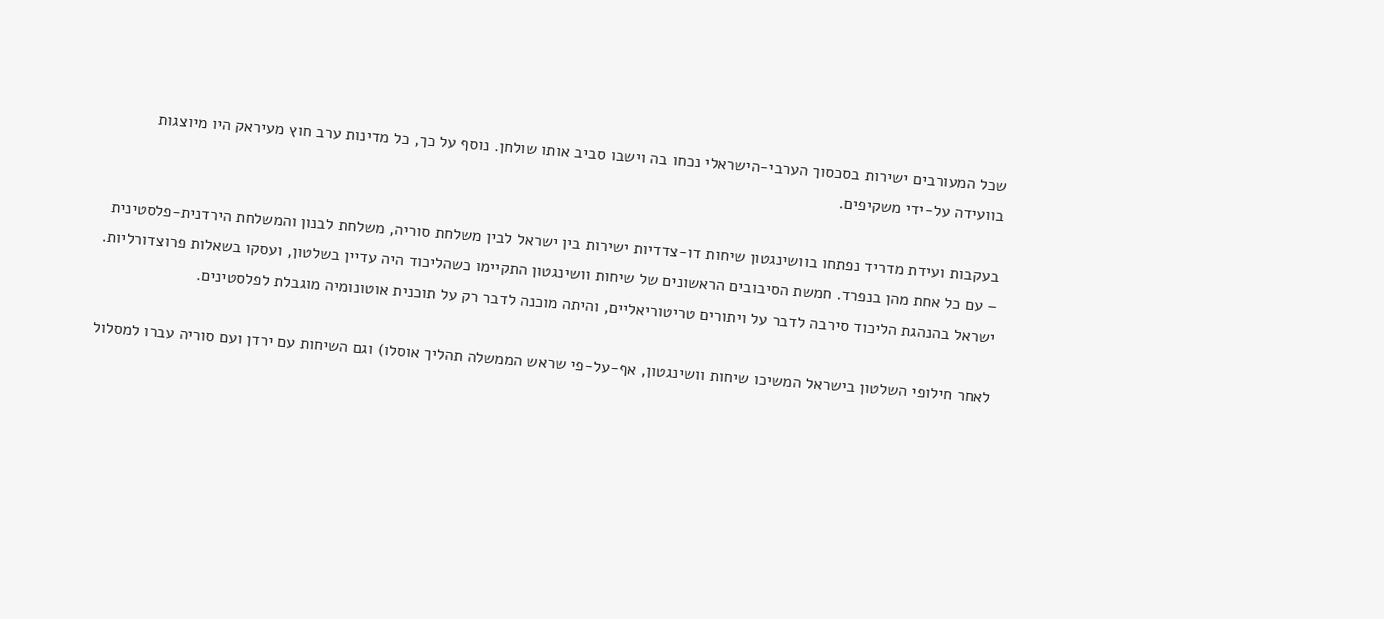שכל המעורבים ישירות בסכסוך הערבי-הישראלי נכחו בה וישבו סביב אותו שולחן. נוסף על כך, כל מדינות ערב חוץ מעיראק היו מיוצגות בוועידה על-ידי משקיפים.

בעקבות ועידת מדריד נפתחו בוושינגטון שיחות דו-צדדיות ישירות בין ישראל לבין משלחת סוריה, משלחת לבנון והמשלחת הירדנית-פלסטינית – עם כל אחת מהן בנפרד. חמשת הסיבובים הראשונים של שיחות וושינגטון התקיימו כשהליכוד היה עדיין בשלטון, ועסקו בשאלות פרוצדורליות. ישראל בהנהגת הליכוד סירבה לדבר על ויתורים טריטוריאליים, והיתה מוכנה לדבר רק על תוכנית אוטונומיה מוגבלת לפלסטינים.

לאחר חילופי השלטון בישראל המשיכו שיחות וושינגטון, אף-על-פי שראש הממשלה תהליך אוסלו) וגם השיחות עם ירדן ועם סוריה עברו למסלול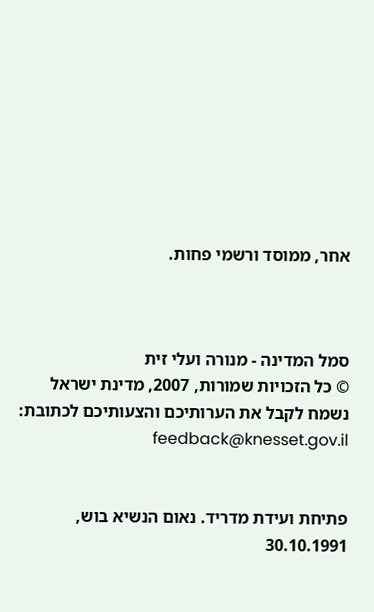אחר, ממוסד ורשמי פחות.



סמל המדינה - מנורה ועלי זית
© כל הזכויות שמורות, 2007, מדינת ישראל
נשמח לקבל את הערותיכם והצעותיכם לכתובת: feedback@knesset.gov.il


פתיחת ועידת מדריד. נאום הנשיא בוש, 30.10.1991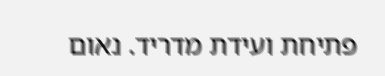פתיחת ועידת מדריד. נאום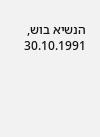הנשיא בוש, 30.10.1991